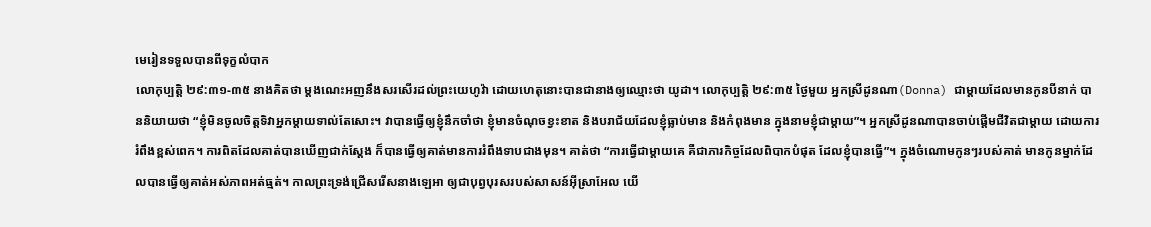មេរៀនទទួលបានពីទុក្ខលំបាក
លោកុប្បត្តិ ២៩:៣១-៣៥ នាងគិតថា ម្តងណេះអញនឹងសរសើរដល់ព្រះយេហូវ៉ា ដោយហេតុនោះបានជានាងឲ្យឈ្មោះថា យូដា។ លោកុប្បត្តិ ២៩:៣៥ ថ្ងៃមួយ អ្នកស្រីដូនណា(Donna) ជាម្តាយដែលមានកូនបីនាក់ បាននិយាយថា “ខ្ញុំមិនចូលចិត្តទិវាអ្នកម្តាយទាល់តែសោះ។ វាបានធ្វើឲ្យខ្ញុំនឹកចាំថា ខ្ញុំមានចំណុចខ្វះខាត និងបរាជ័យដែលខ្ញុំធ្លាប់មាន និងកំពុងមាន ក្នុងនាមខ្ញុំជាម្តាយ”។ អ្នកស្រីដូនណាបានចាប់ផ្តើមជីវិតជាម្តាយ ដោយការរំពឹងខ្ពស់ពេក។ ការពិតដែលគាត់បានឃើញជាក់ស្តែង ក៏បានធ្វើឲ្យគាត់មានការរំពឹងទាបជាងមុន។ គាត់ថា “ការធ្វើជាម្តាយគេ គឺជាភារកិច្ចដែលពិបាកបំផុត ដែលខ្ញុំបានធ្វើ”។ ក្នុងចំណោមកូនៗរបស់គាត់ មានកូនម្នាក់ដែលបានធ្វើឲ្យគាត់អស់ភាពអត់ធ្មត់។ កាលព្រះទ្រង់ជ្រើសរើសនាងឡេអា ឲ្យជាបុព្វបុរសរបស់សាសន៍អ៊ីស្រាអែល យើ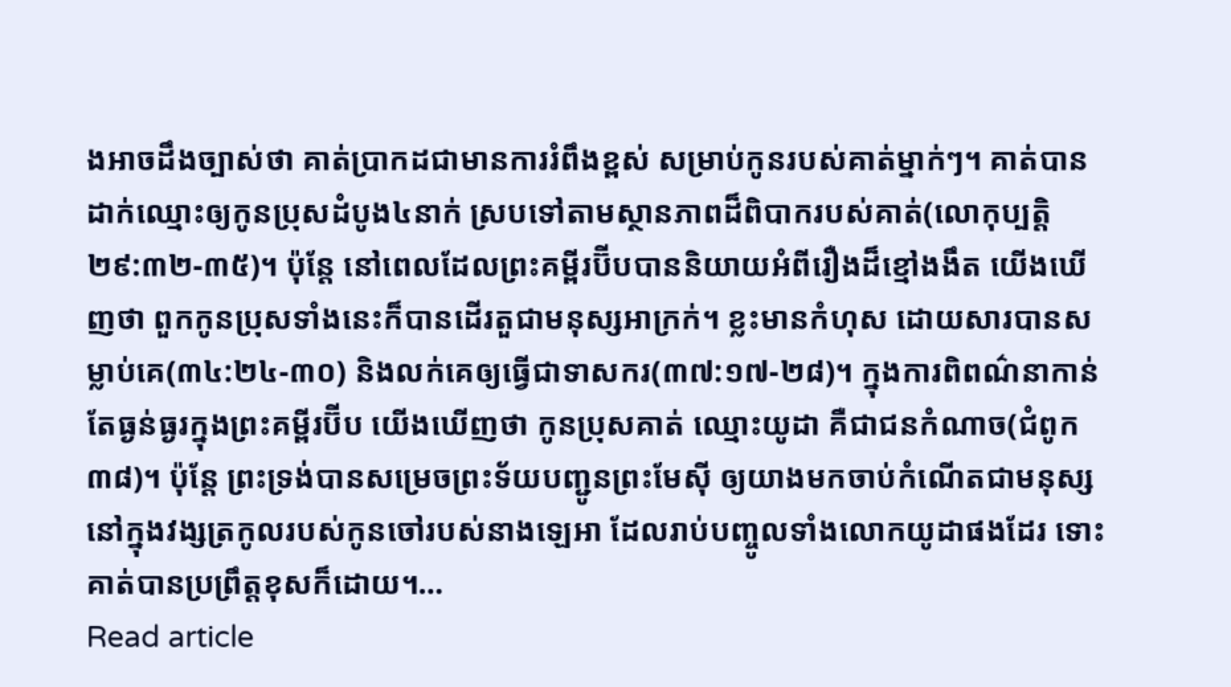ងអាចដឹងច្បាស់ថា គាត់ប្រាកដជាមានការរំពឹងខ្ពស់ សម្រាប់កូនរបស់គាត់ម្នាក់ៗ។ គាត់បានដាក់ឈ្មោះឲ្យកូនប្រុសដំបូង៤នាក់ ស្របទៅតាមស្ថានភាពដ៏ពិបាករបស់គាត់(លោកុប្បត្តិ ២៩:៣២-៣៥)។ ប៉ុន្តែ នៅពេលដែលព្រះគម្ពីរប៊ីបបាននិយាយអំពីរឿងដ៏ខ្មៅងងឹត យើងឃើញថា ពួកកូនប្រុសទាំងនេះក៏បានដើរតួជាមនុស្សអាក្រក់។ ខ្លះមានកំហុស ដោយសារបានសម្លាប់គេ(៣៤:២៤-៣០) និងលក់គេឲ្យធ្វើជាទាសករ(៣៧:១៧-២៨)។ ក្នុងការពិពណ៌នាកាន់តែធ្ងន់ធ្ងរក្នុងព្រះគម្ពីរប៊ីប យើងឃើញថា កូនប្រុសគាត់ ឈ្មោះយូដា គឺជាជនកំណាច(ជំពូក ៣៨)។ ប៉ុន្តែ ព្រះទ្រង់បានសម្រេចព្រះទ័យបញ្ជូនព្រះមែស៊ី ឲ្យយាងមកចាប់កំណើតជាមនុស្ស នៅក្នុងវង្សត្រកូលរបស់កូនចៅរបស់នាងឡេអា ដែលរាប់បញ្ចូលទាំងលោកយូដាផងដែរ ទោះគាត់បានប្រព្រឹត្តខុសក៏ដោយ។…
Read article